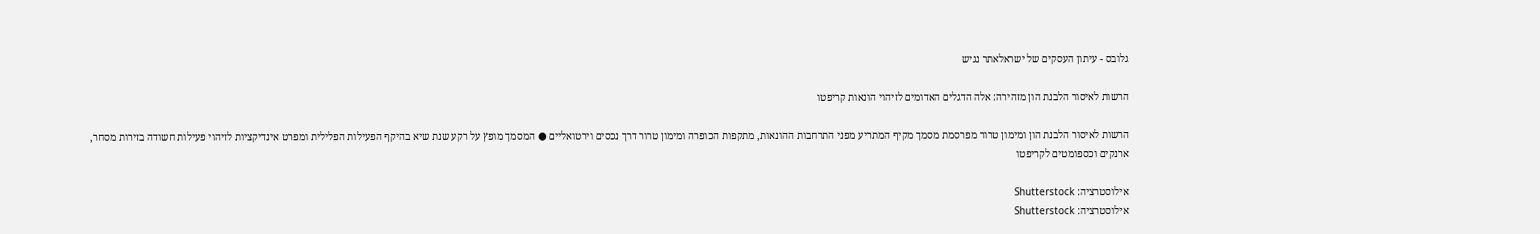גלובס - עיתון העסקים של ישראלאתר נגיש

הרשות לאיסור הלבנת הון מזהירה: אלה הדגלים האדומים לזיהוי הונאות קריפטו

הרשות לאיסור הלבנת הון ומימון טרור מפרסמת מסמך מקיף המתריע מפני התרחבות ההונאות, מתקפות הכופרה ומימון טרור דרך נכסים וירטואליים ● המסמך מופץ על רקע שנת שיא בהיקף הפעילות הפלילית ומפרט אינדיקציות לזיהוי פעילות חשודה בזירות מסחר, ארנקים וכספומטים לקריפטו

אילוסטרציה: Shutterstock
אילוסטרציה: Shutterstock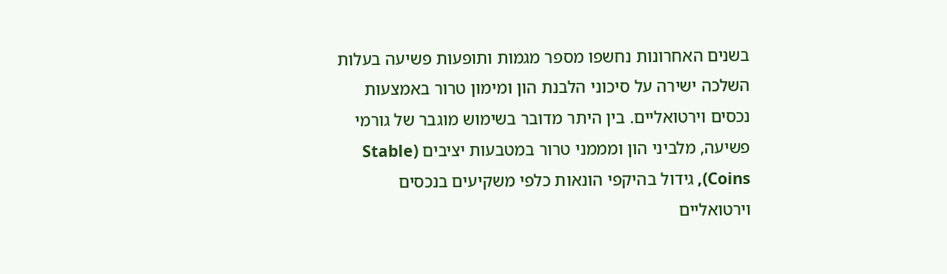בשנים האחרונות נחשפו מספר מגמות ותופעות פשיעה בעלות השלכה ישירה על סיכוני הלבנת הון ומימון טרור באמצעות נכסים וירטואליים. בין היתר מדובר בשימוש מוגבר של גורמי פשיעה, מלביני הון ומממני טרור במטבעות יציבים (Stable Coins), גידול בהיקפי הונאות כלפי משקיעים בנכסים וירטואליים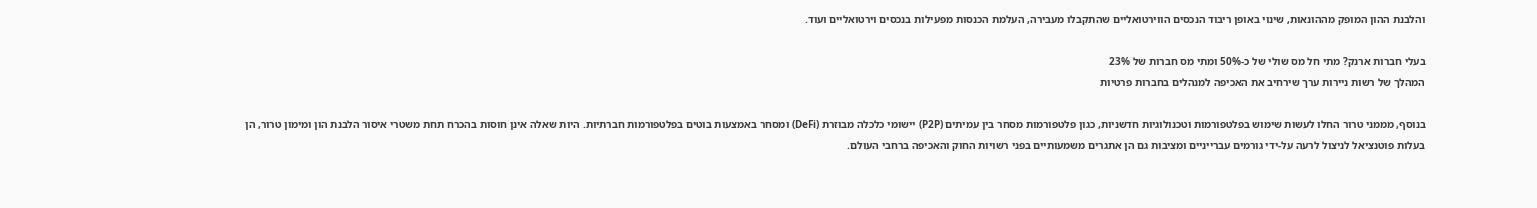והלבנת ההון המופק מההונאות, שינוי באופן ריבוד הנכסים הווירטואליים שהתקבלו מעבירה, העלמת הכנסות מפעילות בנכסים וירטואליים ועוד.

בעלי חברות ארנק? מתי חל מס שולי של כ-50% ומתי מס חברות של 23%
המהלך של רשות ניירות ערך שירחיב את האכיפה למנהלים בחברות פרטיות

בנוסף, מממני טרור החלו לעשות שימוש בפלטפורמות וטכנולוגיות חדשניות, כגון פלטפורמות מסחר בין עמיתים (P2P) יישומי כלכלה מבוזרת (DeFi) ומסחר באמצעות בוטים בפלטפורמות חברתיות. היות שאלה אינן חוסות בהכרח תחת משטרי איסור הלבנת הון ומימון טרור, הן בעלות פוטנציאל לניצול לרעה על-ידי גורמים עברייניים ומציבות גם הן אתגרים משמעותיים בפני רשויות החוק והאכיפה ברחבי העולם.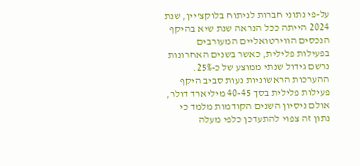על-פי נתוני חברות לניתוח בלוקצ'יין, שנת 2024 הייתה ככל הנראה שנת שיא בהיקף הנכסים הווירטואליים המעורבים בפעילות פלילית, כאשר בשנים האחרונות נרשם גידול שנתי ממוצע של כ-25%. ההערכות הראשוניות נעות סביב היקף פעילות פלילית בסך 40-45 מיליארד דולר, אולם ניסיון השנים הקודמות מלמד כי נתון זה צפוי להתעדכן כלפי מעלה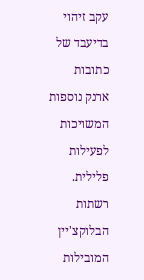עקב זיהוי בדיעבד של כתובות ארנק נוספות המשויכות לפעילות פלילית. רשתות הבלוקצ'יין המובילות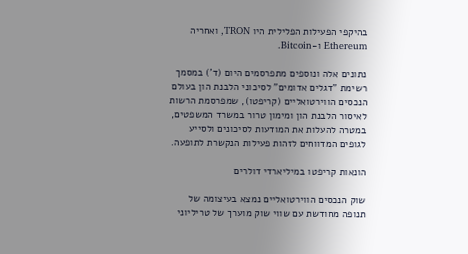בהיקפי הפעילות הפלילית היו TRON, ואחריה Ethereum ו-Bitcoin.

נתונים אלה ונוספים מתפרסמים היום (ד') במסמך רשימת "דגלים אדומים" לסיכוני הלבנת הון בעולם הנכסים הווירטואליים (קריפטו), שמפרסמת הרשות לאיסור הלבנת הון ומימון טרור במשרד המשפטים, במטרה להעלות את המודעות לסיכונים ולסייע לגופים המדווחים לזהות פעילות הנקשרת לתופעה.

הונאות קריפטו במיליארדי דולרים

שוק הנכסים הווירטואליים נמצא בעיצומה של תנופה מחודשת עם שווי שוק מוערך של טריליוני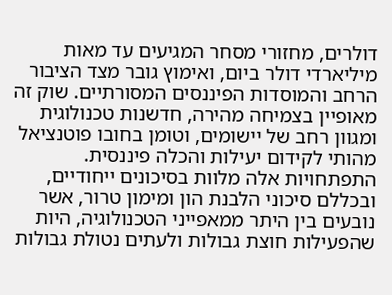דולרים, מחזורי מסחר המגיעים עד מאות מיליארדי דולר ביום, ואימוץ גובר מצד הציבור הרחב והמוסדות הפיננסים המסורתיים. שוק זה מאופיין בצמיחה מהירה, חדשנות טכנולוגית ומגוון רחב של יישומים, וטומן בחובו פוטנציאל מהותי לקידום יעילות והכלה פיננסית. התפתחויות אלה מלוות בסיכונים ייחודיים, ובכללם סיכוני הלבנת הון ומימון טרור, אשר נובעים בין היתר ממאפייני הטכנולוגיה, היות שהפעילות חוצת גבולות ולעתים נטולת גבולות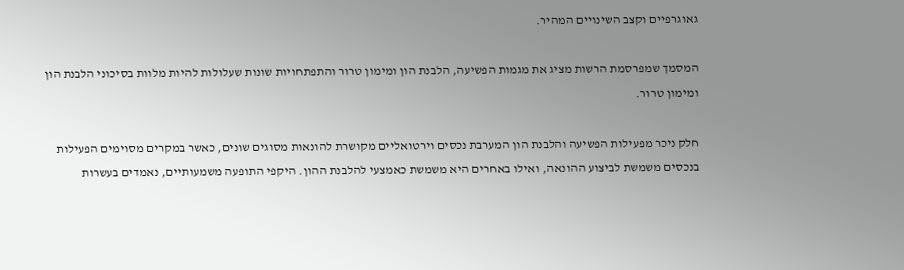גאוגרפיים וקצב השינויים המהיר.

המסמך שמפרסמת הרשות מציג את מגמות הפשיעה, הלבנת הון ומימון טרור והתפתחויות שונות שעלולות להיות מלוות בסיכוני הלבנת הון ומימון טרור.

חלק ניכר מפעילות הפשיעה והלבנת הון המערבת נכסים וירטואליים מקושרת להונאות מסוגים שונים, כאשר במקרים מסוימים הפעילות בנכסים משמשת לביצוע ההונאה, ואילו באחרים היא משמשת כאמצעי להלבנת ההון. היקפי התופעה משמעותיים, נאמדים בעשרות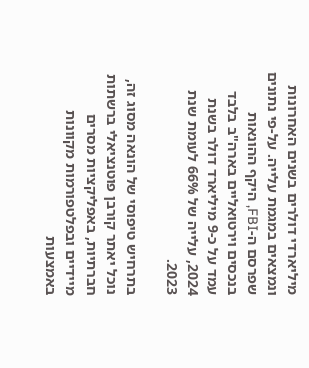מיליארדי דולרים בשנים האחרונות ונמצאים במגמת עלייה. על-פי נתונים שפרסם ה-FBI, היקף ההונאות בנכסים וירטואליים בארה"ב בלבד עמד על כ-9 מיליארד דולר בשנת 2024, עלייה של 66% לעומת שנת 2023.

בתרחיש טיפוסי של הונאה מסוג זה, נוכל יאתר קורבן פוטנציאלי ברשתות חברתיות, באפליקציות מסרים מיידיים ובפלטפורמות מקוונות באמצעות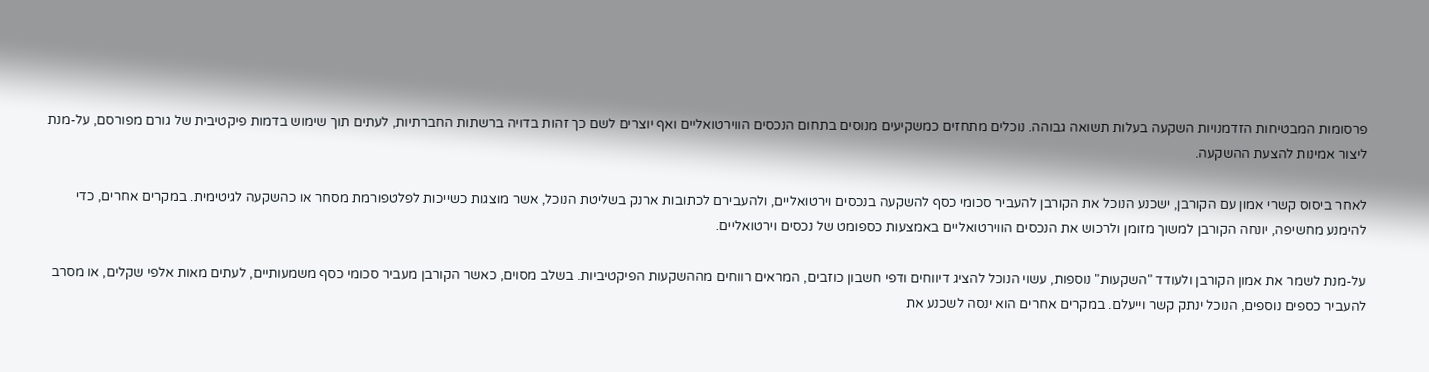פרסומות המבטיחות הזדמנויות השקעה בעלות תשואה גבוהה. נוכלים מתחזים כמשקיעים מנוסים בתחום הנכסים הווירטואליים ואף יוצרים לשם כך זהות בדויה ברשתות החברתיות, לעתים תוך שימוש בדמות פיקטיבית של גורם מפורסם, על-מנת ליצור אמינות להצעת ההשקעה.

לאחר ביסוס קשרי אמון עם הקורבן, ישכנע הנוכל את הקורבן להעביר סכומי כסף להשקעה בנכסים וירטואליים, ולהעבירם לכתובות ארנק בשליטת הנוכל, אשר מוצגות כשייכות לפלטפורמת מסחר או כהשקעה לגיטימית. במקרים אחרים, כדי להימנע מחשיפה, יונחה הקורבן למשוך מזומן ולרכוש את הנכסים הווירטואליים באמצעות כספומט של נכסים וירטואליים.

על-מנת לשמר את אמון הקורבן ולעודד "השקעות" נוספות, עשוי הנוכל להציג דיווחים ודפי חשבון כוזבים, המראים רווחים מההשקעות הפיקטיביות. בשלב מסוים, כאשר הקורבן מעביר סכומי כסף משמעותיים, לעתים מאות אלפי שקלים, או מסרב להעביר כספים נוספים, הנוכל ינתק קשר וייעלם. במקרים אחרים הוא ינסה לשכנע את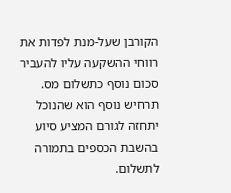הקורבן שעל-מנת לפדות את רווחי ההשקעה עליו להעביר סכום נוסף כתשלום מס. תרחיש נוסף הוא שהנוכל יתחזה לגורם המציע סיוע בהשבת הכספים בתמורה לתשלום.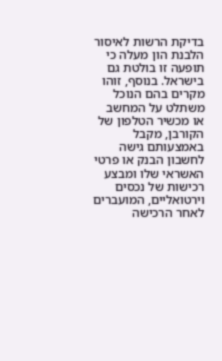בדיקת הרשות לאיסור הלבנת הון מעלה כי תופעה זו בולטת גם בישראל. בנוסף, זוהו מקרים בהם הנוכל משתלט על המחשב או מכשיר הטלפון של הקורבן, מקבל באמצעותם גישה לחשבון הבנק או פרטי האשראי שלו ומבצע רכישות של נכסים וירטואליים, המועברים לאחר הרכישה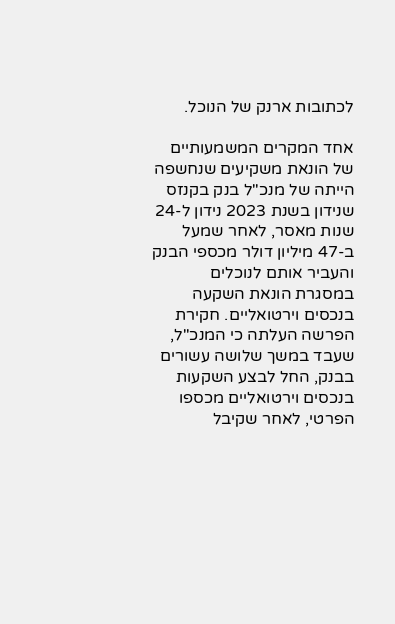לכתובות ארנק של הנוכל.

אחד המקרים המשמעותיים של הונאת משקיעים שנחשפה הייתה של מנכ"ל בנק בקנזס שנידון בשנת 2023 נידון ל-24 שנות מאסר, לאחר שמעל ב-47 מיליון דולר מכספי הבנק והעביר אותם לנוכלים במסגרת הונאת השקעה בנכסים וירטואליים. חקירת הפרשה העלתה כי המנכ"ל, שעבד במשך שלושה עשורים בבנק, החל לבצע השקעות בנכסים וירטואליים מכספו הפרטי, לאחר שקיבל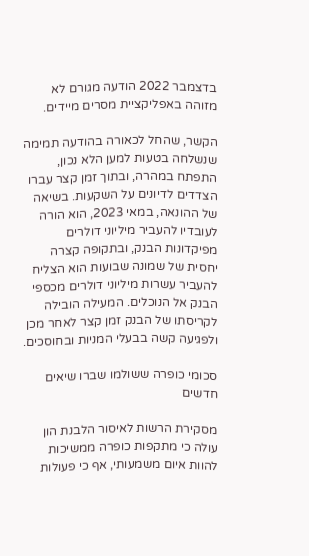בדצמבר 2022 הודעה מגורם לא מזוהה באפליקציית מסרים מיידים.

הקשר, שהחל לכאורה בהודעה תמימה שנשלחה בטעות למען הלא נכון, התפתח במהרה, ובתוך זמן קצר עברו הצדדים לדיונים על השקעות. בשיאה של ההונאה, במאי 2023, הוא הורה לעובדיו להעביר מיליוני דולרים מפיקדונות הבנק, ובתקופה קצרה יחסית של שמונה שבועות הוא הצליח להעביר עשרות מיליוני דולרים מכספי הבנק אל הנוכלים. המעילה הובילה לקריסתו של הבנק זמן קצר לאחר מכן ולפגיעה קשה בבעלי המניות ובחוסכים.

סכומי כופרה ששולמו שברו שיאים חדשים

מסקירת הרשות לאיסור הלבנת הון עולה כי מתקפות כופרה ממשיכות להוות איום משמעותי, אף כי פעולות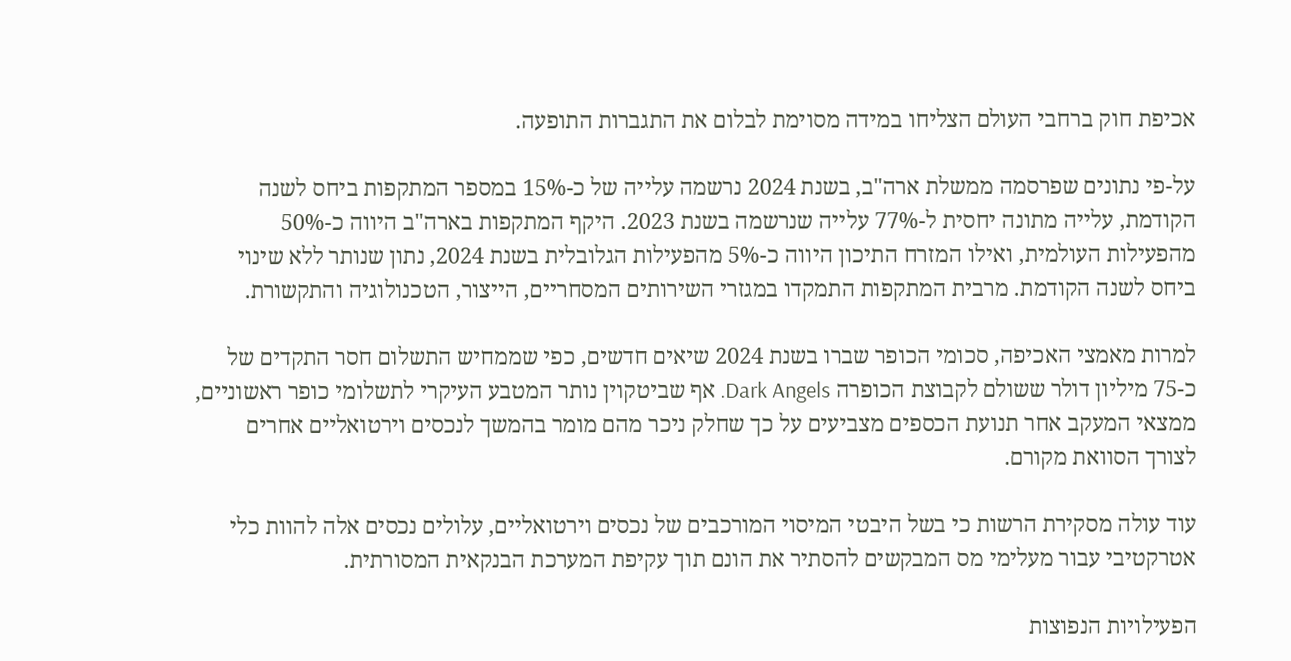אכיפת חוק ברחבי העולם הצליחו במידה מסוימת לבלום את התגברות התופעה.

על-פי נתונים שפרסמה ממשלת ארה"ב, בשנת 2024 נרשמה עלייה של כ-15% במספר המתקפות ביחס לשנה הקודמת, עלייה מתונה יחסית ל-77% עלייה שנרשמה בשנת 2023. היקף המתקפות בארה"ב היווה כ-50% מהפעילות העולמית, ואילו המזרח התיכון היווה כ-5% מהפעילות הגלובלית בשנת 2024, נתון שנותר ללא שינוי ביחס לשנה הקודמת. מרבית המתקפות התמקדו במגזרי השירותים המסחריים, הייצור, הטכנולוגיה והתקשורת.

למרות מאמצי האכיפה, סכומי הכופר שברו בשנת 2024 שיאים חדשים, כפי שממחיש התשלום חסר התקדים של כ-75 מיליון דולר ששולם לקבוצת הכופרה Dark Angels. אף שביטקוין נותר המטבע העיקרי לתשלומי כופר ראשוניים, ממצאי המעקב אחר תנועת הכספים מצביעים על כך שחלק ניכר מהם מומר בהמשך לנכסים וירטואליים אחרים לצורך הסוואת מקורם.

עוד עולה מסקירת הרשות כי בשל היבטי המיסוי המורכבים של נכסים וירטואליים, עלולים נכסים אלה להוות כלי אטרקטיבי עבור מעלימי מס המבקשים להסתיר את הונם תוך עקיפת המערכת הבנקאית המסורתית.

הפעילויות הנפוצות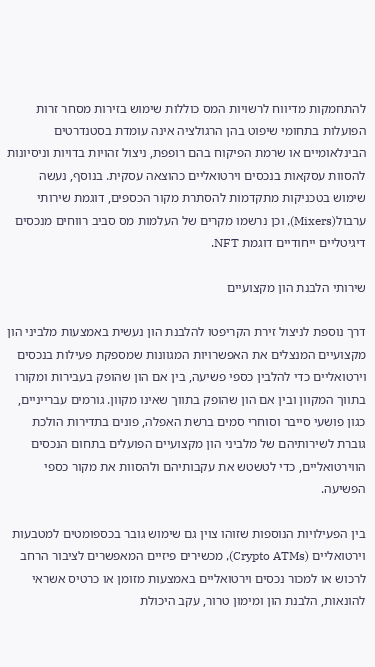להתחמקות מדיווח לרשויות המס כוללות שימוש בזירות מסחר זרות הפועלות בתחומי שיפוט בהן הרגולציה אינה עומדת בסטנדרטים הבינלאומיים או שרמת הפיקוח בהם רופפת, ניצול זהויות בדויות וניסיונות להסוות עסקאות בנכסים וירטואליים כהוצאה עסקית. בנוסף, נעשה שימוש בטכניקות מתקדמות להסתרת מקור הכספים, דוגמת שירותי ערבול(Mixers), וכן נרשמו מקרים של העלמות מס סביב רווחים מנכסים דיגיטליים ייחודיים דוגמת NFT.

שירותי הלבנת הון מקצועיים

דרך נוספת לניצול זירת הקריפטו להלבנת הון נעשית באמצעות מלביני הון מקצועיים המנצלים את האפשרויות המגוונות שמספקת פעילות בנכסים וירטואליים כדי להלבין כספי פשיעה, בין אם הון שהופק בעבירות ומקורו בתווך המקוון ובין אם הון שהופק בתווך שאינו מקוון. גורמים עברייניים, כגון פושעי סייבר וסוחרי סמים ברשת האפלה, פונים בתדירות הולכת גוברת לשירותיהם של מלביני הון מקצועיים הפועלים בתחום הנכסים הווירטואליים, כדי לטשטש את עקבותיהם ולהסוות את מקור כספי הפשיעה.

בין הפעילויות הנוספות שזוהו צוין גם שימוש גובר בכספומטים למטבעות וירטואליים (Crypto ATMs), מכשירים פיזיים המאפשרים לציבור הרחב לרכוש או למכור נכסים וירטואליים באמצעות מזומן או כרטיס אשראי להונאות, הלבנת הון ומימון טרור, עקב היכולת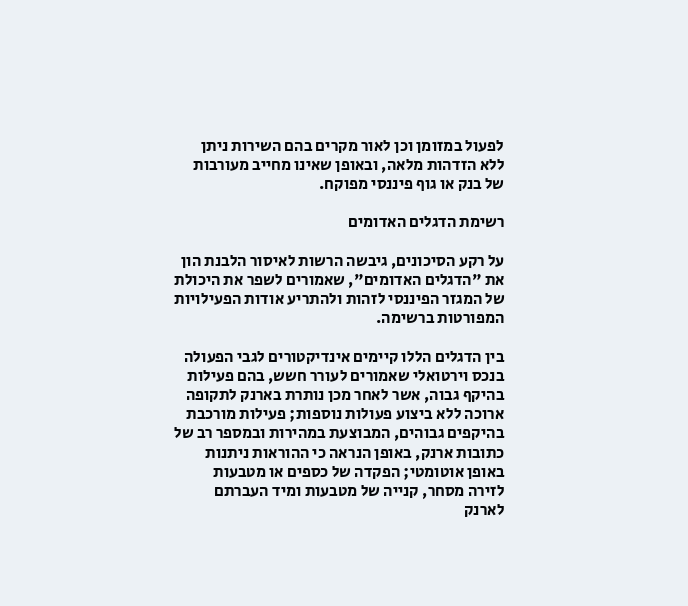לפעול במזומן וכן לאור מקרים בהם השירות ניתן ללא הזדהות מלאה, ובאופן שאינו מחייב מעורבות של בנק או גוף פיננסי מפוקח.

רשימת הדגלים האדומים

על רקע הסיכונים, גיבשה הרשות לאיסור הלבנת הון את "הדגלים האדומים", שאמורים לשפר את היכולת של המגזר הפיננסי לזהות ולהתריע אודות הפעילויות המפורטות ברשימה.

בין הדגלים הללו קיימים אינדיקטורים לגבי הפעולה בנכס וירטואלי שאמורים לעורר חשש, בהם פעילות בהיקף גבוה, אשר לאחר מכן נותרת בארנק לתקופה ארוכה ללא ביצוע פעולות נוספות; פעילות מורכבת בהיקפים גבוהים, המבוצעת במהירות ובמספר רב של כתובות ארנק, באופן הנראה כי ההוראות ניתנות באופן אוטומטי; הפקדה של כספים או מטבעות לזירה מסחר, קנייה של מטבעות ומיד העברתם לארנק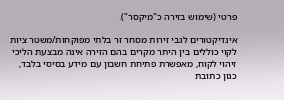פרטי (שימוש בזירה כ"מיקסר").

אינדיקטורים לגבי זירות מסחר זר בלתי מפוקחות/משטר ציות לקוי כוללים בין היתר מקרים בהם הזירה אינה מבצעת הליכי זיהוי לקוח, מאפשרת פתיחת חשבון עם מידע בסיסי בלבד, כגון כתובת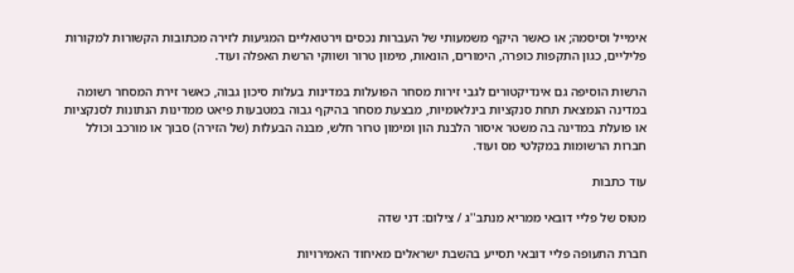אימייל וסיסמה; או כאשר היקף משמעותי של העברות נכסים וירטואליים המגיעות לזירה מכתובות הקשורות למקורות פליליים, כגון התקפות כופרה, הימורים, הונאות, מימון טרור ושווקי הרשת האפלה ועוד.

הרשות הוסיפה גם אינדיקטורים לגבי זירות מסחר הפועלות במדינות בעלות סיכון גבוה, כאשר זירת המסחר רשומה במדינה הנמצאת תחת סנקציות בינלאומיות, מבצעת מסחר בהיקף גבוה במטבעות פיאט ממדינות הנתונות לסנקציות או פועלת במדינה בה משטר איסור הלבנת הון ומימון טרור חלש, מבנה הבעלות (של הזירה) סבוך או מורכב וכולל חברות הרשומות במקלטי מס ועוד.

עוד כתבות

מטוס של פליי דובאי ממריא מנתב''ג / צילום: דני שדה

חברת התעופה פליי דובאי תסייע בהשבת ישראלים מאיחוד האמירויות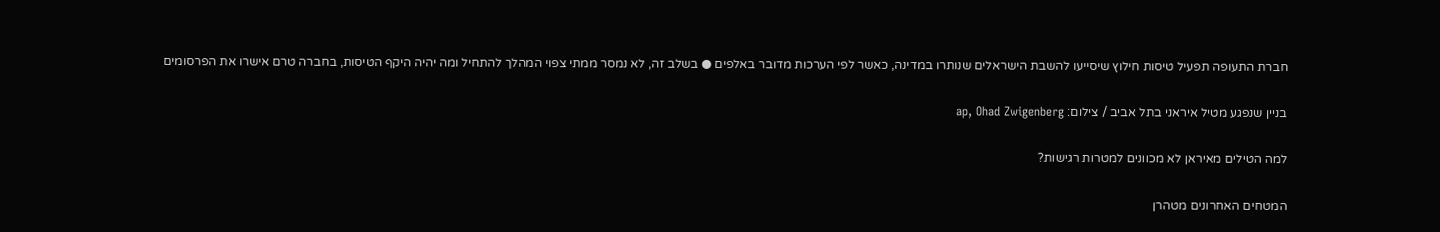חברת התעופה תפעיל טיסות חילוץ שיסייעו להשבת הישראלים שנותרו במדינה, כאשר לפי הערכות מדובר באלפים ● בשלב זה, לא נמסר ממתי צפוי המהלך להתחיל ומה יהיה היקף הטיסות, בחברה טרם אישרו את הפרסומים

בניין שנפגע מטיל איראני בתל אביב / צילום: ap, Ohad Zwigenberg

למה הטילים מאיראן לא מכוונים למטרות רגישות?

המטחים האחרונים מטהרן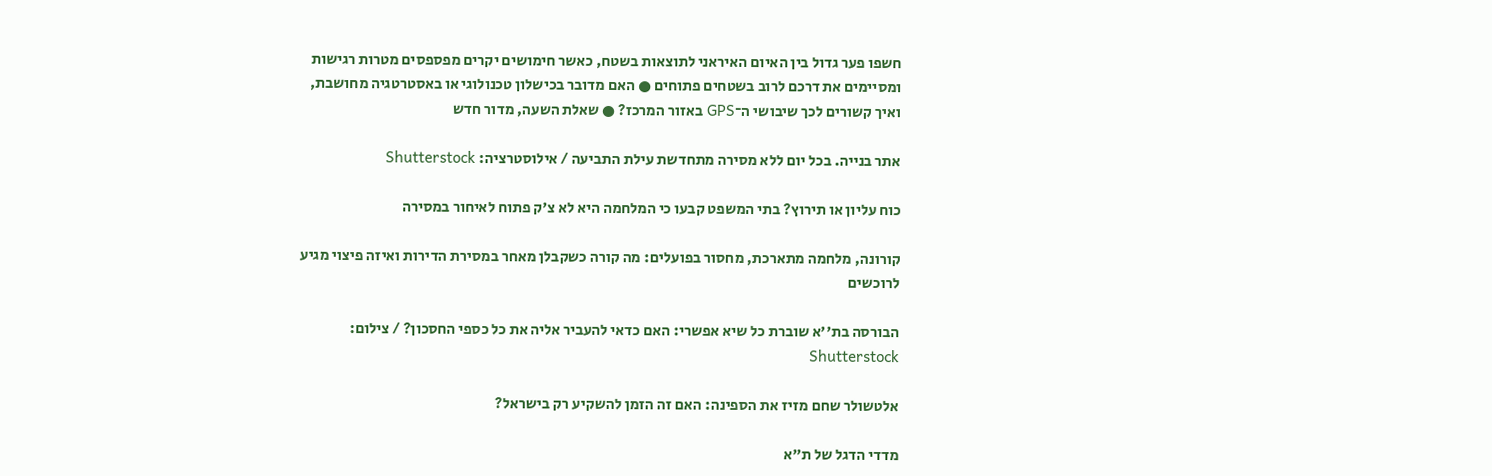חשפו פער גדול בין האיום האיראני לתוצאות בשטח, כאשר חימושים יקרים מפספסים מטרות רגישות ומסיימים את דרכם לרוב בשטחים פתוחים ● האם מדובר בכישלון טכנולוגי או באסטרטגיה מחושבת, ואיך קשורים לכך שיבושי ה־GPS באזור המרכז? ● שאלת השעה, מדור חדש

אתר בנייה. בכל יום ללא מסירה מתחדשת עילת התביעה / אילוסטרציה: Shutterstock

כוח עליון או תירוץ? בתי המשפט קבעו כי המלחמה היא לא צ'ק פתוח לאיחור במסירה

קורונה, מלחמה מתארכת, מחסור בפועלים: מה קורה כשקבלן מאחר במסירת הדירות ואיזה פיצוי מגיע לרוכשים

הבורסה בת''א שוברת כל שיא אפשרי: האם כדאי להעביר אליה את כל כספי החסכון? / צילום: Shutterstock

אלטשולר שחם מזיז את הספינה: האם זה הזמן להשקיע רק בישראל?

מדדי הדגל של ת"א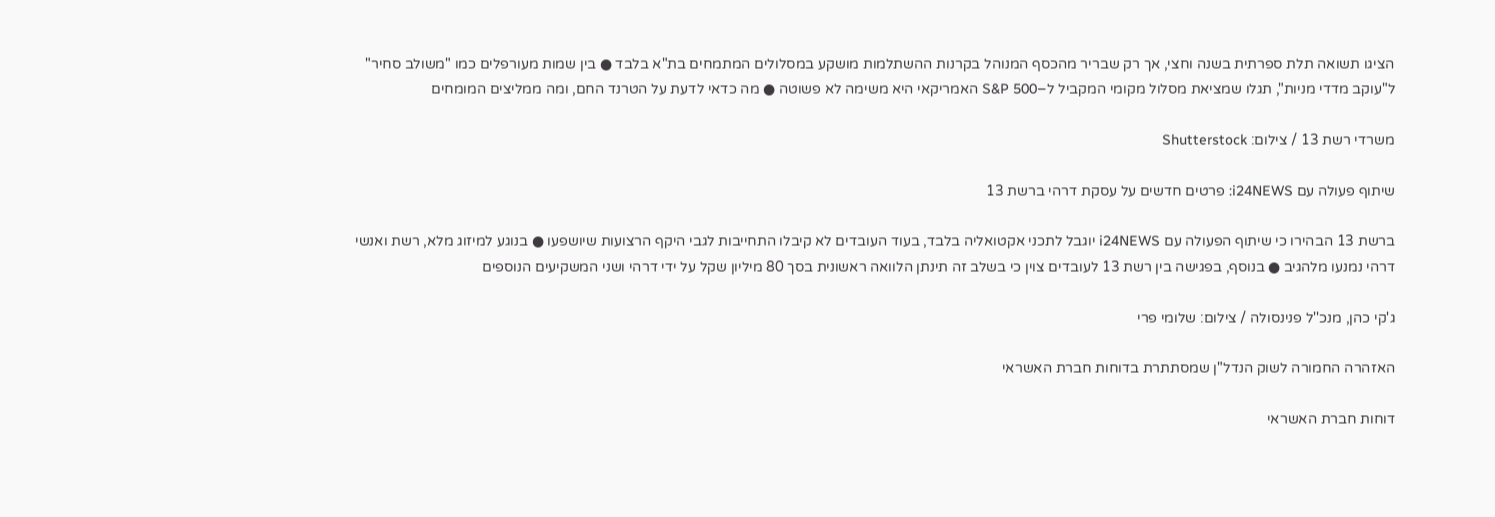הציגו תשואה תלת ספרתית בשנה וחצי, אך רק שבריר מהכסף המנוהל בקרנות ההשתלמות מושקע במסלולים המתמחים בת"א בלבד ● בין שמות מעורפלים כמו "משולב סחיר" ל"עוקב מדדי מניות", תגלו שמציאת מסלול מקומי המקביל ל–S&P 500 האמריקאי היא משימה לא פשוטה ● מה כדאי לדעת על הטרנד החם, ומה ממליצים המומחים

משרדי רשת 13 / צילום: Shutterstock

שיתוף פעולה עם i24NEWS: פרטים חדשים על עסקת דרהי ברשת 13

ברשת 13 הבהירו כי שיתוף הפעולה עם i24NEWS יוגבל לתכני אקטואליה בלבד, בעוד העובדים לא קיבלו התחייבות לגבי היקף הרצועות שיושפעו ● בנוגע למיזוג מלא, רשת ואנשי דרהי נמנעו מלהגיב ● בנוסף, בפגישה בין רשת 13 לעובדים צוין כי בשלב זה תינתן הלוואה ראשונית בסך 80 מיליון שקל על ידי דרהי ושני המשקיעים הנוספים

ג'קי כהן, מנכ''ל פנינסולה / צילום: שלומי פרי

האזהרה החמורה לשוק הנדל"ן שמסתתרת בדוחות חברת האשראי

דוחות חברת האשראי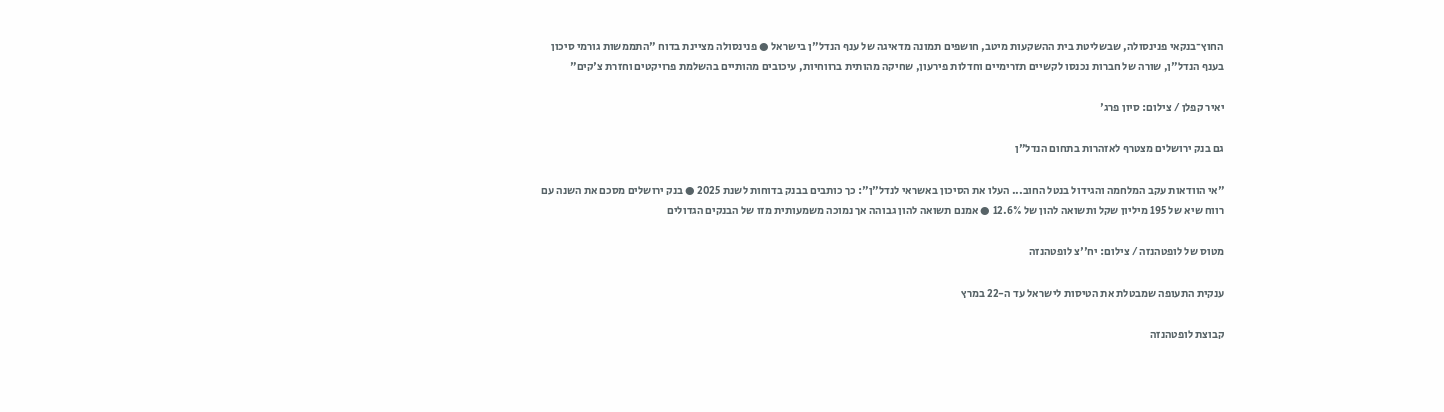החוץ־בנקאי פנינסולה, שבשליטת בית ההשקעות מיטב, חושפים תמונה מדאיגה של ענף הנדל"ן בישראל ● פנינסולה מציינת בדוח "התממשות גורמי סיכון בענף הנדל"ן, שורה של חברות נכנסו לקשיים תזרימיים וחדלות פירעון, שחיקה מהותית ברווחיות, עיכובים מהותיים בהשלמת פרויקטים וחזרת צ'קים"

יאיר קפלן / צילום: סיון פרג'

גם בנק ירושלים מצטרף לאזהרות בתחום הנדל"ן

"אי הוודאות עקב המלחמה והגידול בנטל החוב... העלו את הסיכון באשראי לנדל"ן": כך כותבים בבנק בדוחות לשנת 2025 ● בנק ירושלים מסכם את השנה עם רווח שיא של 195 מיליון שקל ותשואה להון של 12.6% ● אמנם תשואה להון גבוהה אך נמוכה משמעותית מזו של הבנקים הגדולים

מטוס של לופטהנזה / צילום: יח''צ לופטהנזה

ענקית התעופה שמבטלת את הטיסות לישראל עד ה-22 במרץ

קבוצת לופטהנזה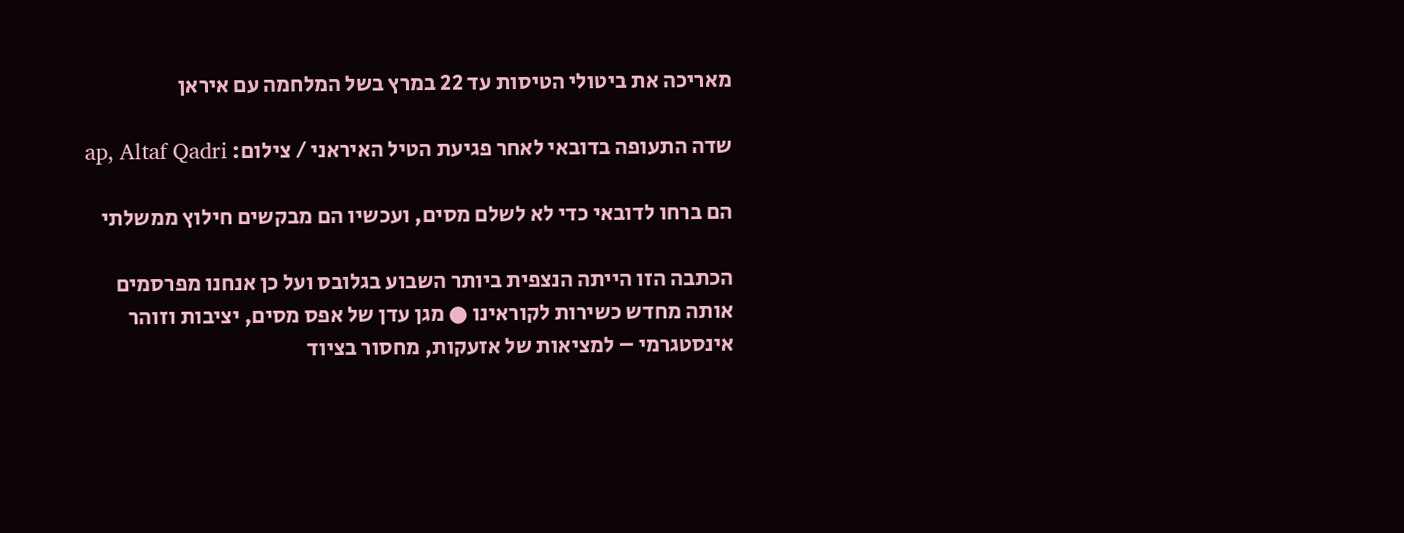מאריכה את ביטולי הטיסות עד 22 במרץ בשל המלחמה עם איראן

שדה התעופה בדובאי לאחר פגיעת הטיל האיראני / צילום: ap, Altaf Qadri

הם ברחו לדובאי כדי לא לשלם מסים, ועכשיו הם מבקשים חילוץ ממשלתי

הכתבה הזו הייתה הנצפית ביותר השבוע בגלובס ועל כן אנחנו מפרסמים אותה מחדש כשירות לקוראינו ● מגן עדן של אפס מסים, יציבות וזוהר אינסטגרמי – למציאות של אזעקות, מחסור בציוד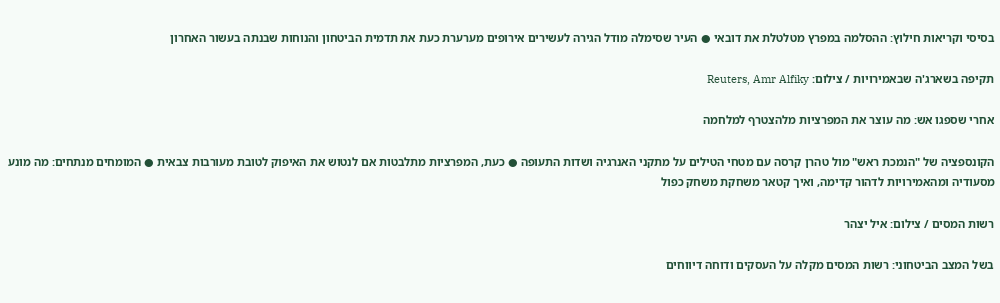בסיסי וקריאות חילוץ: ההסלמה במפרץ מטלטלת את דובאי ● העיר שסימלה מודל הגירה לעשירים אירופים מערערת כעת את תדמית הביטחון והנוחות שבנתה בעשור האחרון

תקיפה בשארג'ה שבאמירויות / צילום: Reuters, Amr Alfiky

אחרי שספגו אש: מה עוצר את המפרציות מלהצטרף למלחמה

הקונספציה של "הנמכת ראש" מול טהרן קרסה עם מטחי הטילים על מתקני האנרגיה ושדות התעופה ● כעת, המפרציות מתלבטות אם לנטוש את האיפוק לטובת מעורבות צבאית ● המומחים מנתחים: מה מונע מסעודיה ומהאמירויות לדהור קדימה, ואיך קטאר משחקת משחק כפול

רשות המסים / צילום: איל יצהר

בשל המצב הביטחוני: רשות המסים מקלה על העסקים ודוחה דיווחים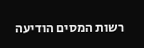רשות המסים הודיעה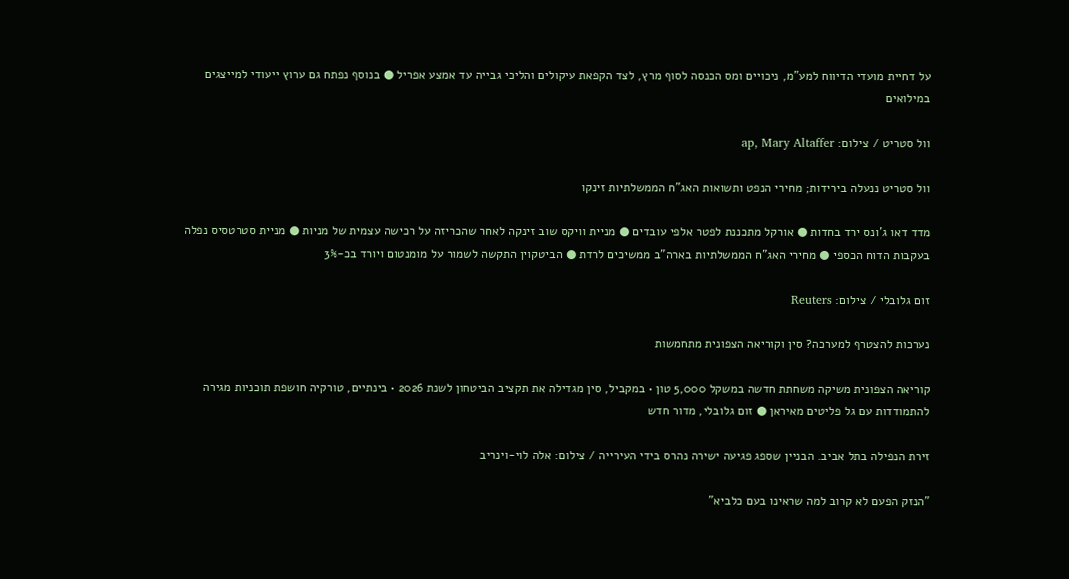על דחיית מועדי הדיווח למע"מ, ניכויים ומס הכנסה לסוף מרץ, לצד הקפאת עיקולים והליכי גבייה עד אמצע אפריל ● בנוסף נפתח גם ערוץ ייעודי למייצגים במילואים

וול סטריט / צילום: ap, Mary Altaffer

וול סטריט ננעלה בירידות; מחירי הנפט ותשואות האג"ח הממשלתיות זינקו

מדד דאו ג'ונס ירד בחדות ● אורקל מתכננת לפטר אלפי עובדים ● מניית וויקס שוב זינקה לאחר שהכריזה על רכישה עצמית של מניות ● מניית סטרטסיס נפלה בעקבות הדוח הכספי ● מחירי האג"ח הממשלתיות בארה"ב ממשיכים לרדת ● הביטקוין התקשה לשמור על מומנטום ויורד בכ-3%

זום גלובלי / צילום: Reuters

נערכות להצטרף למערכה? סין וקוריאה הצפונית מתחמשות

קוריאה הצפונית משיקה משחתת חדשה במשקל 5,000 טון • במקביל, סין מגדילה את תקציב הביטחון לשנת 2026 • בינתיים, טורקיה חושפת תוכניות מגירה להתמודדות עם גל פליטים מאיראן ● זום גלובלי, מדור חדש

זירת הנפילה בתל אביב. הבניין שספג פגיעה ישירה נהרס בידי העירייה / צילום: אלה לוי-וינריב

"הנזק הפעם לא קרוב למה שראינו בעם כלביא"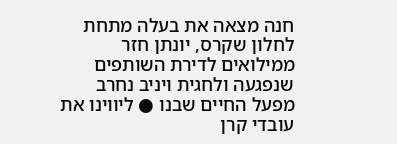חנה מצאה את בעלה מתחת לחלון שקרס, יונתן חזר ממילואים לדירת השותפים שנפגעה ולחגית ויניב נחרב מפעל החיים שבנו ● ליווינו את עובדי קרן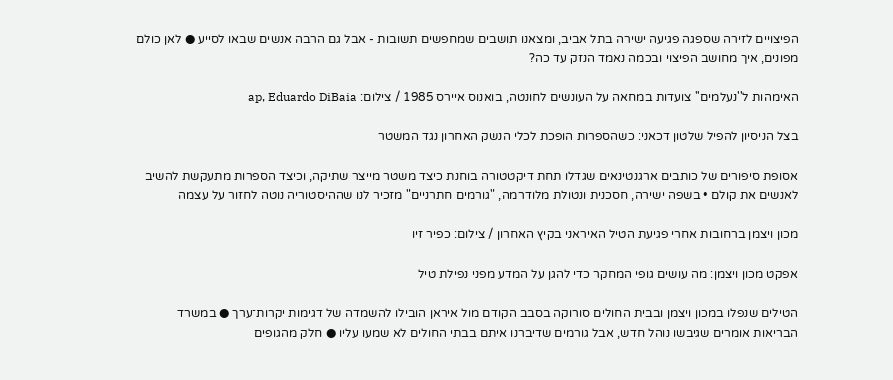הפיצויים לזירה שספגה פגיעה ישירה בתל אביב, ומצאנו תושבים שמחפשים תשובות - אבל גם הרבה אנשים שבאו לסייע ● לאן כולם מפונים, איך מחושב הפיצוי ובכמה נאמד הנזק עד כה?

האימהות ל''נעלמים'' צועדות במחאה על העונשים לחונטה, בואנוס איירס 1985 / צילום: ap, Eduardo DiBaia

בצל הניסיון להפיל שלטון דכאני: כשהספרות הופכת לכלי הנשק האחרון נגד המשטר

אסופת סיפורים של כותבים ארגנטינאים שגדלו תחת דיקטטורה בוחנת כיצד משטר מייצר שתיקה, וכיצד הספרות מתעקשת להשיב לאנשים את קולם • בשפה ישירה, חסכנית ונטולת מלודרמה, "גורמים חתרניים" מזכיר לנו שההיסטוריה נוטה לחזור על עצמה

מכון ויצמן ברחובות אחרי פגיעת הטיל האיראני בקיץ האחרון / צילום: כפיר זיו

אפקט מכון ויצמן: מה עושים גופי המחקר כדי להגן על המדע מפני נפילת טיל

הטילים שנפלו במכון ויצמן ובבית החולים סורוקה בסבב הקודם מול איראן הובילו להשמדה של דגימות יקרות־ערך ● במשרד הבריאות אומרים שגיבשו נוהל חדש, אבל גורמים שדיברנו איתם בבתי החולים לא שמעו עליו ● חלק מהגופים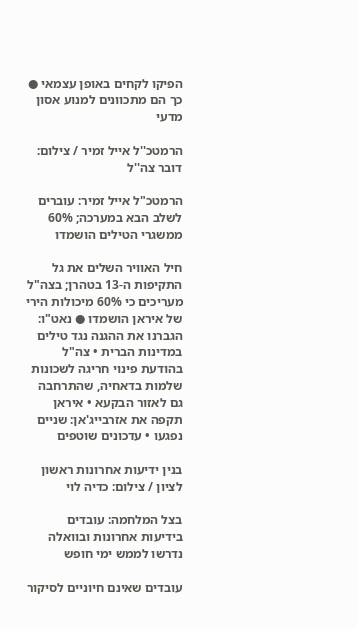הפיקו לקחים באופן עצמאי ● כך הם מתכוונים למנוע אסון מדעי

הרמטכ''ל אייל זמיר / צילום: דובר צה''ל

הרמטכ"ל אייל זמיר: עוברים לשלב הבא במערכה; 60% ממשגרי הטילים הושמדו

חיל האוויר השלים את גל התקיפות ה-13 בטהרן; בצה"ל מעריכים כי 60% מיכולות הירי של איראן הושמדו ● נאט"ו: הגברנו את ההגנה נגד טילים במדינות הברית • צה"ל בהודעת פינוי חריגה לשכונות שלמות בדאחיה, שהתרחבה גם לאזור הבקעא • איראן תקפה את אזרבייג'אן: שניים נפגעו • עדכונים שוטפים

בנין ידיעות אחרונות ראשון לציון / צילום: כדיה לוי

בצל המלחמה: עובדים בידיעות אחרונות ובוואלה נדרשו לממש ימי חופש

עובדים שאינם חיוניים לסיקור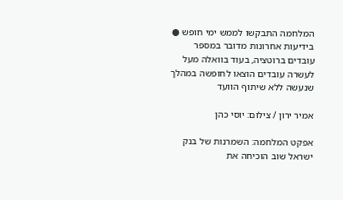המלחמה התבקשו לממש ימי חופש ● בידיעות אחרונות מדובר במספר עובדים ברוטציה, בעוד בוואלה מעל לעשרה עובדים הוצאו לחופשה במהלך שנעשה ללא שיתוף הוועד

אמיר ירון / צילום: יוסי כהן

אפקט המלחמה: השמרנות של בנק ישראל שוב הוכיחה את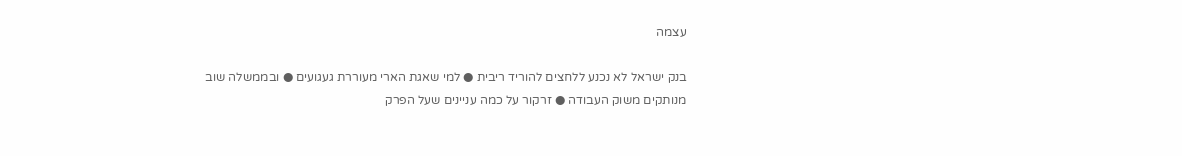עצמה

בנק ישראל לא נכנע ללחצים להוריד ריבית ● למי שאגת הארי מעוררת געגועים ● ובממשלה שוב מנותקים משוק העבודה ● זרקור על כמה עניינים שעל הפרק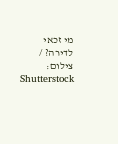מי זכאי לדירה? / צילום: Shutterstock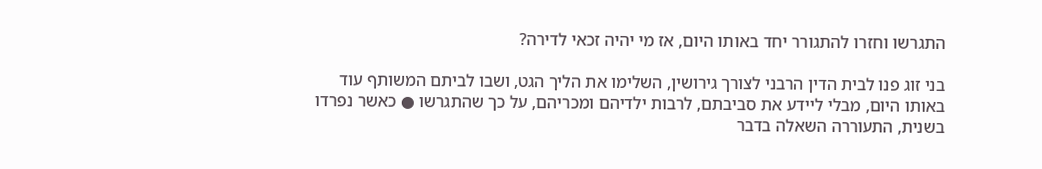התגרשו וחזרו להתגורר יחד באותו היום, אז מי יהיה זכאי לדירה?

בני זוג פנו לבית הדין הרבני לצורך גירושין, השלימו את הליך הגט, ושבו לביתם המשותף עוד באותו היום, מבלי ליידע את סביבתם, לרבות ילדיהם ומכריהם, על כך שהתגרשו ● כאשר נפרדו בשנית, התעוררה השאלה בדבר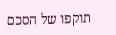תוקפו של הסכם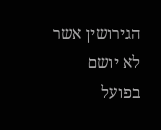הגירושין אשר לא יושם בפועל